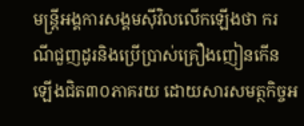មន្ត្រីអង្គការសង្គមស៊ីវិលលើកឡើងថា ករណីជួញដូរនិងប្រើប្រាស់គ្រឿងញៀនកើនឡើងជិត៣០ភាគរយ ដោយសារសមត្ថកិច្ចអ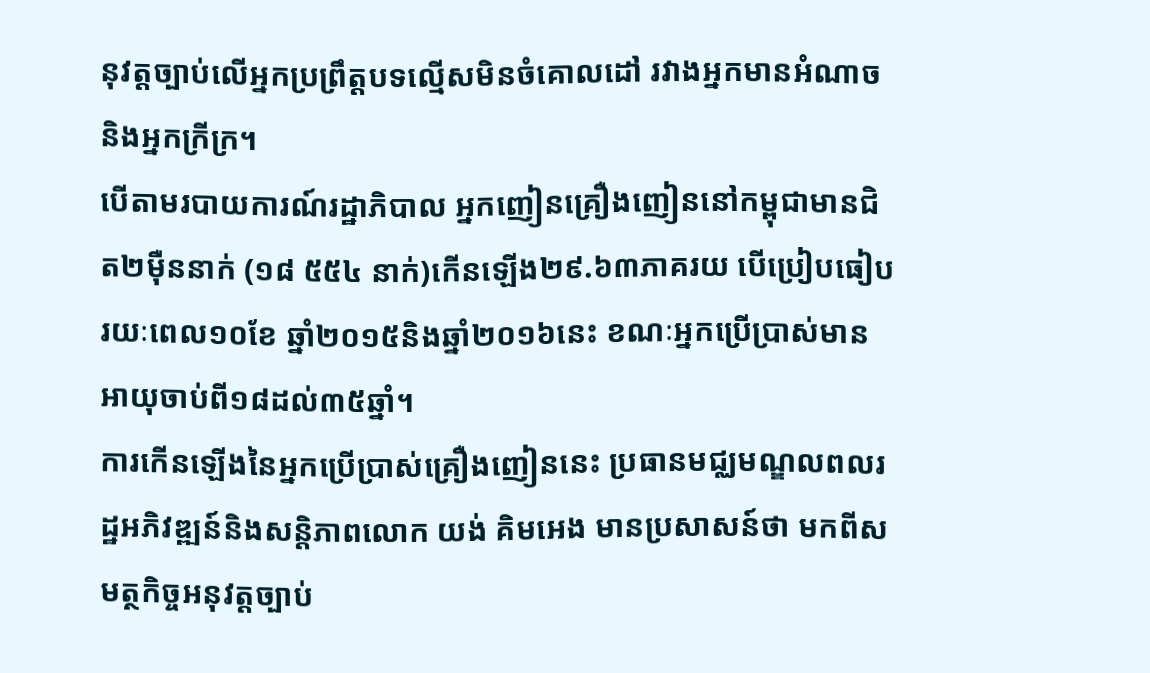នុវត្តច្បាប់លើអ្នកប្រព្រឹត្តបទល្មើសមិនចំគោលដៅ រវាងអ្នកមានអំណាចនិងអ្នកក្រីក្រ។
បើតាមរបាយការណ៍រដ្ឋាភិបាល អ្នកញៀនគ្រឿងញៀននៅកម្ពុជាមានជិត២ម៉ឺននាក់ (១៨ ៥៥៤ នាក់)កើនឡើង២៩.៦៣ភាគរយ បើប្រៀបធៀបរយៈពេល១០ខែ ឆ្នាំ២០១៥និងឆ្នាំ២០១៦នេះ ខណៈអ្នកប្រើប្រាស់មានអាយុចាប់ពី១៨ដល់៣៥ឆ្នាំ។
ការកើនឡើងនៃអ្នកប្រើប្រាស់គ្រឿងញៀននេះ ប្រធានមជ្ឈមណ្ឌលពលរដ្ឋអភិវឌ្ឍន៍និងសន្តិភាពលោក យង់ គិមអេង មានប្រសាសន៍ថា មកពីសមត្ថកិច្ចអនុវត្តច្បាប់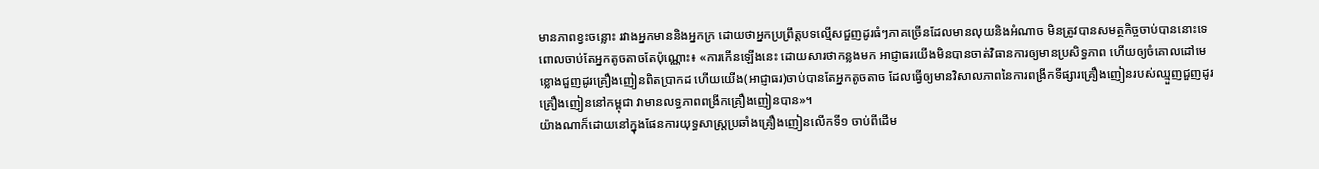មានភាពខ្វះចន្លោះ រវាងអ្នកមាននិងអ្នកក្រ ដោយថាអ្នកប្រព្រឹត្តបទល្មើសជួញដូរធំៗភាគច្រើនដែលមានលុយនិងអំណាច មិនត្រូវបានសមត្ថកិច្ចចាប់បាននោះទេ ពោលចាប់តែអ្នកតូចតាចតែប៉ុណ្ណោះ៖ «ការកើនឡើងនេះ ដោយសារថាកន្លងមក អាជ្ញាធរយើងមិនបានចាត់វិធានការឲ្យមានប្រសិទ្ធភាព ហើយឲ្យចំគោលដៅមេខ្លោងជួញដូរគ្រឿងញៀនពិតប្រាកដ ហើយយើង(អាជ្ញាធរ)ចាប់បានតែអ្នកតូចតាច ដែលធ្វើឲ្យមានវិសាលភាពនៃការពង្រីកទីផ្សារគ្រឿងញៀនរបស់ឈ្មួញជួញដូរគ្រឿងញៀននៅកម្ពុជា វាមានលទ្ធភាពពង្រីកគ្រឿងញៀនបាន»។
យ៉ាងណាក៏ដោយនៅក្នុងផែនការយុទ្ធសាស្ត្រប្រឆាំងគ្រឿងញៀនលើកទី១ ចាប់ពីដើម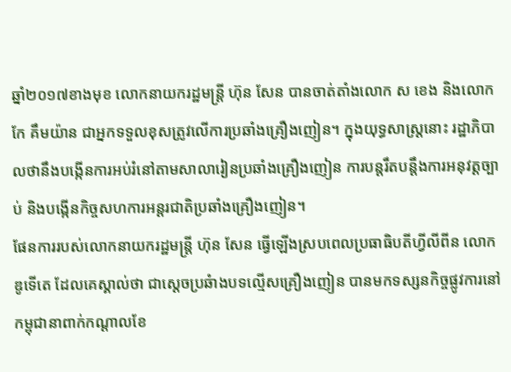ឆ្នាំ២០១៧ខាងមុខ លោកនាយករដ្ឋមន្រ្តី ហ៊ុន សែន បានចាត់តាំងលោក ស ខេង និងលោក កែ គឹមយ៉ាន ជាអ្នកទទួលខុសត្រូវលើការប្រឆាំងគ្រឿងញៀន។ ក្នុងយុទ្ធសាស្ត្រនោះ រដ្ឋាភិបាលថានឹងបង្កើនការអប់រំនៅតាមសាលារៀនប្រឆាំងគ្រឿងញៀន ការបន្តរឹតបន្តឹងការអនុវត្តច្បាប់ និងបង្កើនកិច្ចសហការអន្តរជាតិប្រឆាំងគ្រឿងញៀន។
ផែនការរបស់លោកនាយករដ្ឋមន្ត្រី ហ៊ុន សែន ធ្វើឡើងស្របពេលប្រធាធិបតីហ្វីលីពីន លោក ឌូទើតេ ដែលគេស្គាល់ថា ជាស្តេចប្រឆំាងបទល្មើសគ្រឿងញៀន បានមកទស្សនកិច្ចផ្លូវការនៅកម្ពុជានាពាក់កណ្តាលខែ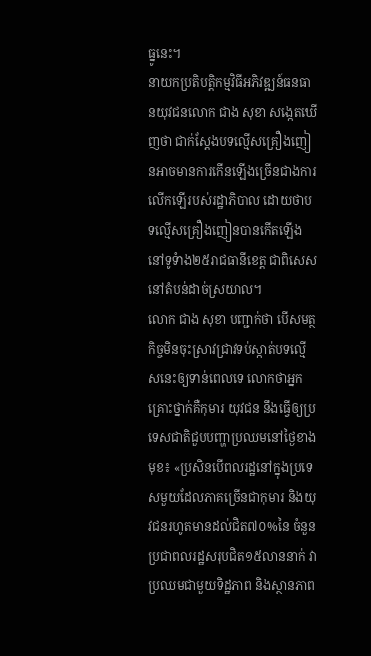ធ្នូនេះ។
នាយកប្រតិបត្តិកម្មវិធីអភិវឌ្ឍន៍ធនធានយុវជនលោក ជាង សុខា សង្កេតឃើញថា ជាក់ស្តែងបទល្មើសគ្រឿងញៀនអាចមានការកើនឡើងច្រើនជាងការលើកឡើរបស់រដ្ឋាភិបាល ដោយថាបទល្មើសគ្រឿងញៀនបានកើតឡើងនៅទូទំាង២៥រាជធានីខេត្ត ជាពិសេសនៅតំបន់ដាច់ស្រយាល។
លោក ជាង សុខា បញ្ជាក់ថា បើសមត្ថកិច្ចមិនចុះស្រាវជ្រាវទប់ស្កាត់បទល្មើសនេះឲ្យទាន់ពេលទេ លោកថាអ្នកគ្រោះថ្នាក់គឺកុមារ យុវជន នឹងធ្វើឲ្យប្រទេសជាតិជួបបញ្ហាប្រឈមនៅថ្ងៃខាងមុខ៖ «ប្រសិនបើពលរដ្ឋនៅក្នុងប្រទេសមួយដែលភាគច្រើនជាកុមារ និងយុវជនរហូតមានដល់ជិត៧០%នៃ ចំនួនប្រជាពលរដ្ឋសរុបជិត១៥លាននាក់ វាប្រឈមជាមួយទិដ្ឋភាព និងស្ថានភាព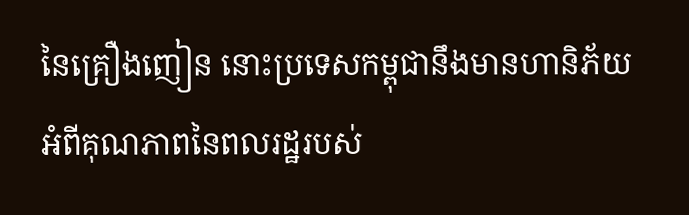នៃគ្រឿងញៀន នោះប្រទេសកម្ពុជានឹងមានហានិភ័យ អំពីគុណភាពនៃពលរដ្ឋរបស់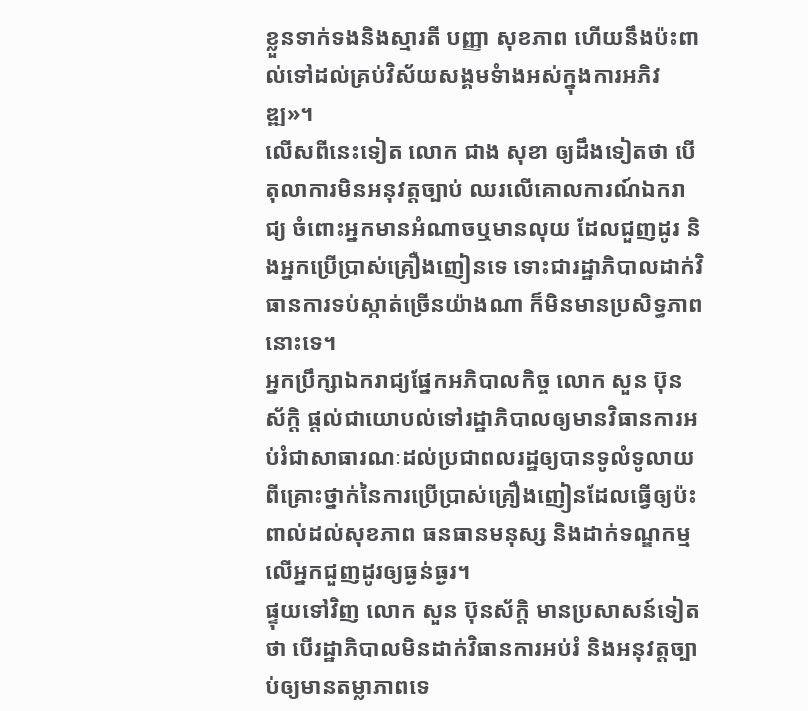ខ្លួនទាក់ទងនិងស្មារតី បញ្ញា សុខភាព ហើយនឹងប៉ះពាល់ទៅដល់គ្រប់វិស័យសង្គមទំាងអស់ក្នុងការអភិវឌ្ឍ»។
លើសពីនេះទៀត លោក ជាង សុខា ឲ្យដឹងទៀតថា បើតុលាការមិនអនុវត្តច្បាប់ ឈរលើគោលការណ៍ឯករាជ្យ ចំពោះអ្នកមានអំណាចឬមានលុយ ដែលជួញដូរ និងអ្នកប្រើប្រាស់គ្រឿងញៀនទេ ទោះជារដ្ឋាភិបាលដាក់វិធានការទប់ស្កាត់ច្រើនយ៉ាងណា ក៏មិនមានប្រសិទ្ធភាពនោះទេ។
អ្នកប្រឹក្សាឯករាជ្យផ្នែកអភិបាលកិច្ច លោក សួន ប៊ុនស័ក្តិ ផ្តល់ជាយោបល់ទៅរដ្ឋាភិបាលឲ្យមានវិធានការអប់រំជាសាធារណៈដល់ប្រជាពលរដ្ឋឲ្យបានទូលំទូលាយ ពីគ្រោះថ្នាក់នៃការប្រើប្រាស់គ្រឿងញៀនដែលធ្វើឲ្យប៉ះពាល់ដល់សុខភាព ធនធានមនុស្ស និងដាក់ទណ្ឌកម្មលើអ្នកជួញដូរឲ្យធ្ងន់ធ្ងរ។
ផ្ទុយទៅវិញ លោក សួន ប៊ុនស័ក្តិ មានប្រសាសន៍ទៀតថា បើរដ្ឋាភិបាលមិនដាក់វិធានការអប់រំ និងអនុវត្តច្បាប់ឲ្យមានតម្លាភាពទេ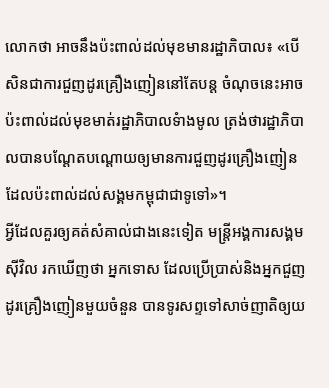លោកថា អាចនឹងប៉ះពាល់ដល់មុខមានរដ្ឋាភិបាល៖ «បើសិនជាការជួញដូរគ្រឿងញៀននៅតែបន្ត ចំណុចនេះអាចប៉ះពាល់ដល់មុខមាត់រដ្ឋាភិបាលទំាងមូល ត្រង់ថារដ្ឋាភិបាលបានបណ្តែតបណ្តោយឲ្យមានការជួញដូរគ្រឿងញៀន ដែលប៉ះពាល់ដល់សង្គមកម្ពុជាជាទូទៅ»។
អ្វីដែលគួរឲ្យគត់សំគាល់ជាងនេះទៀត មន្ត្រីអង្គការសង្គមស៊ីវិល រកឃើញថា អ្នកទោស ដែលប្រើប្រាស់និងអ្នកជួញដូរគ្រឿងញៀនមួយចំនួន បានទូរសព្ទទៅសាច់ញាតិឲ្យយ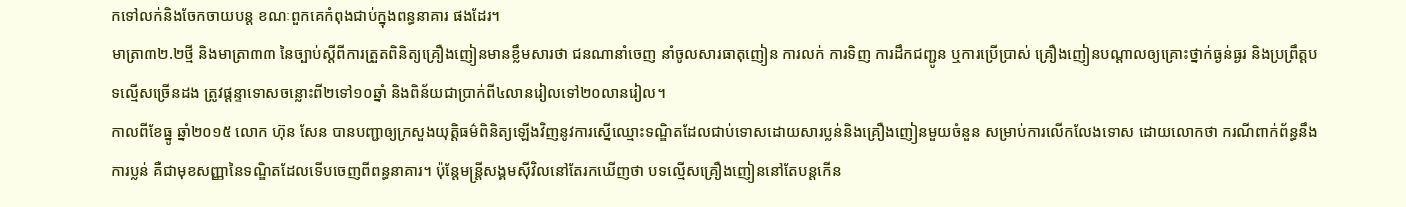កទៅលក់និងចែកចាយបន្ត ខណៈពួកគេកំពុងជាប់ក្នុងពន្ធនាគារ ផងដែរ។
មាត្រា៣២.២ថ្មី និងមាត្រា៣៣ នៃច្បាប់ស្តីពីការត្រួតពិនិត្យគ្រឿងញៀនមានខ្លឹមសារថា ជនណានាំចេញ នាំចូលសារធាតុញៀន ការលក់ ការទិញ ការដឹកជញ្ជូន ឬការប្រើប្រាស់ គ្រឿងញៀនបណ្តាលឲ្យគ្រោះថ្នាក់ធ្ងន់ធ្ងរ និងប្រព្រឹត្តបទល្មើសច្រើនដង ត្រូវផ្តន្ទាទោសចន្លោះពី២ទៅ១០ឆ្នាំ និងពិន័យជាប្រាក់ពី៤លានរៀលទៅ២០លានរៀល។
កាលពីខែធ្នូ ឆ្នាំ២០១៥ លោក ហ៊ុន សែន បានបញ្ជាឲ្យក្រសួងយុត្តិធម៌ពិនិត្យឡើងវិញនូវការស្នើឈ្មោះទណ្ឌិតដែលជាប់ទោសដោយសារប្លន់និងគ្រឿងញៀនមួយចំនួន សម្រាប់ការលើកលែងទោស ដោយលោកថា ករណីពាក់ព័ន្ធនឹងការប្លន់ គឺជាមុខសញ្ញានៃទណ្ឌិតដែលទើបចេញពីពន្ធនាគារ។ ប៉ុន្តែមន្ត្រីសង្គមស៊ីវិលនៅតែរកឃើញថា បទល្មើសគ្រឿងញៀននៅតែបន្តកើន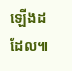ឡើងដដែល៕